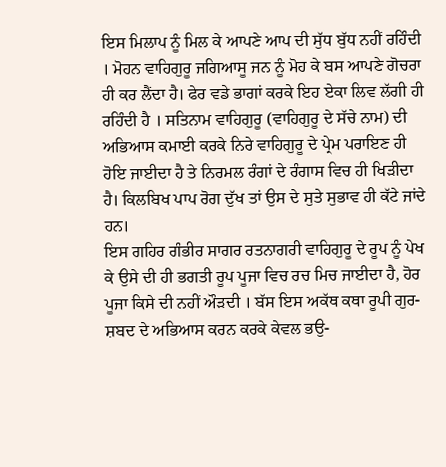ਇਸ ਮਿਲਾਪ ਨੂੰ ਮਿਲ ਕੇ ਆਪਣੇ ਆਪ ਦੀ ਸੁੱਧ ਬੁੱਧ ਨਹੀਂ ਰਹਿੰਦੀ । ਮੋਹਨ ਵਾਹਿਗੁਰੂ ਜਗਿਆਸੂ ਜਨ ਨੂੰ ਮੋਹ ਕੇ ਬਸ ਆਪਣੇ ਗੋਚਰਾ ਹੀ ਕਰ ਲੈਂਦਾ ਹੈ। ਫੇਰ ਵਡੇ ਭਾਗਾਂ ਕਰਕੇ ਇਹ ਏਕਾ ਲਿਵ ਲੱਗੀ ਹੀ ਰਹਿੰਦੀ ਹੈ । ਸਤਿਨਾਮ ਵਾਹਿਗੁਰੂ (ਵਾਹਿਗੁਰੂ ਦੇ ਸੱਚੇ ਨਾਮ) ਦੀ ਅਭਿਆਸ ਕਮਾਈ ਕਰਕੇ ਨਿਰੇ ਵਾਹਿਗੁਰੂ ਦੇ ਪ੍ਰੇਮ ਪਰਾਇਣ ਹੀ ਹੋਇ ਜਾਈਦਾ ਹੈ ਤੇ ਨਿਰਮਲ ਰੰਗਾਂ ਦੇ ਰੰਗਾਸ ਵਿਚ ਹੀ ਖਿੜੀਦਾ ਹੈ। ਕਿਲਬਿਖ ਪਾਪ ਰੋਗ ਦੁੱਖ ਤਾਂ ਉਸ ਦੇ ਸੁਤੇ ਸੁਭਾਵ ਹੀ ਕੱਟੇ ਜਾਂਦੇ ਹਨ।
ਇਸ ਗਹਿਰ ਗੰਭੀਰ ਸਾਗਰ ਰਤਨਾਗਰੀ ਵਾਹਿਗੁਰੂ ਦੇ ਰੂਪ ਨੂੰ ਪੇਖ ਕੇ ਉਸੇ ਦੀ ਹੀ ਭਗਤੀ ਰੂਪ ਪੂਜਾ ਵਿਚ ਰਚ ਮਿਚ ਜਾਈਦਾ ਹੈ, ਹੋਰ ਪੂਜਾ ਕਿਸੇ ਦੀ ਨਹੀਂ ਔੜਦੀ । ਬੱਸ ਇਸ ਅਕੱਥ ਕਥਾ ਰੂਪੀ ਗੁਰ-ਸ਼ਬਦ ਦੇ ਅਭਿਆਸ ਕਰਨ ਕਰਕੇ ਕੇਵਲ ਭਉ-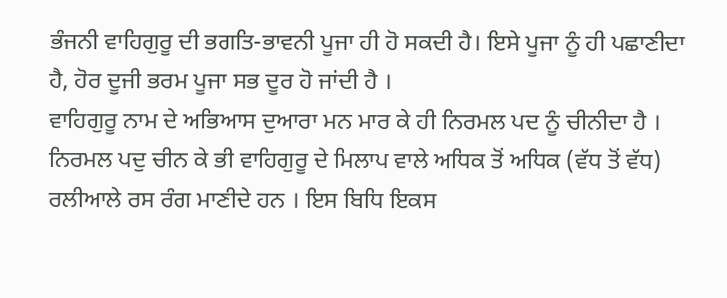ਭੰਜਨੀ ਵਾਹਿਗੁਰੂ ਦੀ ਭਗਤਿ-ਭਾਵਨੀ ਪੂਜਾ ਹੀ ਹੋ ਸਕਦੀ ਹੈ। ਇਸੇ ਪੂਜਾ ਨੂੰ ਹੀ ਪਛਾਣੀਦਾ ਹੈ, ਹੋਰ ਦੂਜੀ ਭਰਮ ਪੂਜਾ ਸਭ ਦੂਰ ਹੋ ਜਾਂਦੀ ਹੈ ।
ਵਾਹਿਗੁਰੂ ਨਾਮ ਦੇ ਅਭਿਆਸ ਦੁਆਰਾ ਮਨ ਮਾਰ ਕੇ ਹੀ ਨਿਰਮਲ ਪਦ ਨੂੰ ਚੀਨੀਦਾ ਹੈ । ਨਿਰਮਲ ਪਦੁ ਚੀਨ ਕੇ ਭੀ ਵਾਹਿਗੁਰੂ ਦੇ ਮਿਲਾਪ ਵਾਲੇ ਅਧਿਕ ਤੋਂ ਅਧਿਕ (ਵੱਧ ਤੋਂ ਵੱਧ) ਰਲੀਆਲੇ ਰਸ ਰੰਗ ਮਾਣੀਦੇ ਹਨ । ਇਸ ਬਿਧਿ ਇਕਸ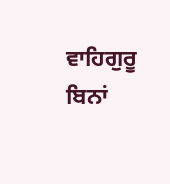ਵਾਹਿਗੁਰੂ ਬਿਨਾਂ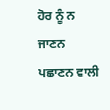ਹੋਰ ਨੂੰ ਨ ਜਾਣਨ ਪਛਾਣਨ ਵਾਲੀ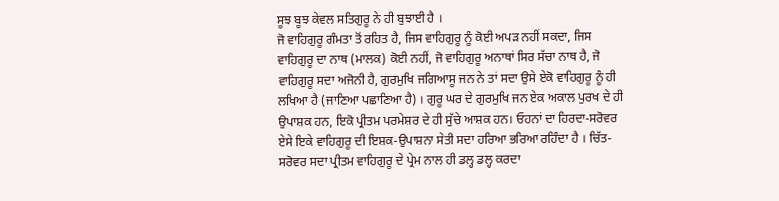ਸੂਝ ਬੂਝ ਕੇਵਲ ਸਤਿਗੁਰੂ ਨੇ ਹੀ ਬੁਝਾਈ ਹੈ ।
ਜੋ ਵਾਹਿਗੁਰੂ ਗੰਮਤਾ ਤੋਂ ਰਹਿਤ ਹੈ, ਜਿਸ ਵਾਹਿਗੁਰੂ ਨੂੰ ਕੋਈ ਅਪੜ ਨਹੀਂ ਸਕਦਾ, ਜਿਸ ਵਾਹਿਗੁਰੂ ਦਾ ਨਾਥ (ਮਾਲਕ) ਕੋਈ ਨਹੀਂ, ਜੋ ਵਾਹਿਗੁਰੂ ਅਨਾਥਾਂ ਸਿਰ ਸੱਚਾ ਨਾਥ ਹੈ, ਜੋ ਵਾਹਿਗੁਰੂ ਸਦਾ ਅਜੋਨੀ ਹੈ, ਗੁਰਮੁਖਿ ਜਗਿਆਸੂ ਜਨ ਨੇ ਤਾਂ ਸਦਾ ਉਸੇ ਏਕੋ ਵਾਹਿਗੁਰੂ ਨੂੰ ਹੀ ਲਖਿਆ ਹੈ (ਜਾਣਿਆ ਪਛਾਣਿਆ ਹੈ) । ਗੁਰੂ ਘਰ ਦੇ ਗੁਰਮੁਖਿ ਜਨ ਏਕ ਅਕਾਲ ਪੁਰਖ ਦੇ ਹੀ ਉਪਾਸ਼ਕ ਹਨ, ਇਕੋ ਪ੍ਰੀਤਮ ਪਰਮੇਸ਼ਰ ਦੇ ਹੀ ਸੁੱਚੇ ਆਸ਼ਕ ਹਨ। ਓਹਨਾਂ ਦਾ ਹਿਰਦਾ-ਸਰੋਵਰ ਏਸੇ ਇਕੇ ਵਾਹਿਗੁਰੂ ਦੀ ਇਸ਼ਕ-ਉਪਾਸ਼ਨਾ ਸੇਤੀ ਸਦਾ ਹਰਿਆ ਭਰਿਆ ਰਹਿੰਦਾ ਹੈ । ਚਿੱਤ- ਸਰੋਵਰ ਸਦਾ ਪ੍ਰੀਤਮ ਵਾਹਿਗੁਰੂ ਦੇ ਪ੍ਰੇਮ ਨਾਲ ਹੀ ਡਲ੍ਹ ਡਲ੍ਹ ਕਰਦਾ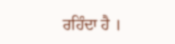ਰਹਿੰਦਾ ਹੈ ।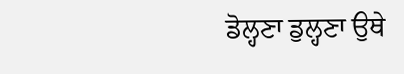ਡੋਲ੍ਹਣਾ ਡੁਲ੍ਹਣਾ ਉਥੇ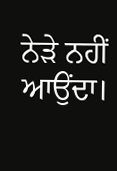ਨੇੜੇ ਨਹੀਂ ਆਉਂਦਾ।